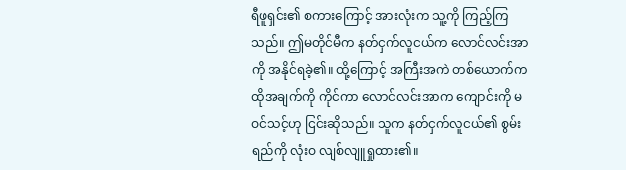ရီဖူရှင်း၏ စကားကြောင့် အားလုံးက သူ့ကို ကြည့်ကြသည်။ ဤမတိုင်မီက နတ်ငှက်လူငယ်က လောင်လင်းအာကို အနိုင်ရခဲ့၏။ ထို့ကြောင့် အကြီးအကဲ တစ်ယောက်က ထိုအချက်ကို ကိုင်ကာ လောင်လင်းအာက ကျောင်းကို မဝင်သင့်ဟု ငြင်းဆိုသည်။ သူက နတ်ငှက်လူငယ်၏ စွမ်းရည်ကို လုံးဝ လျစ်လျူရှုထား၏။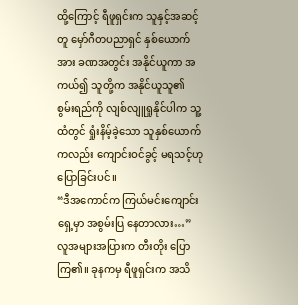ထို့ကြောင့် ရီဖူရှင်းက သူနှင့်အဆင့်တူ မှော်ဂီတပညာရှင် နှစ်ယောက်အား ခဏအတွင်း အနိုင်ယူကာ အကယ်၍ သူတို့က အနိုင်ယူသူ၏ စွမ်းရည်ကို လျစ်လျူရှုနိုင်ပါက သူ့ထံတွင် ရှုံးနိမ့်ခဲ့သော သူနှစ်ယောက် ကလည်း ကျောင်းဝင်ခွင့် မရသင့်ဟု ပြောခြင်းပင်။
“ဒီအကောင်က ကြယ်မင်းကျောင်းရှေ့မှာ အစွမ်းပြ နေတာလား…” လူအများအပြားက တီးတိုး ပြောကြ၏။ ခုနကမှ ရီဖူရှင်းက အသိ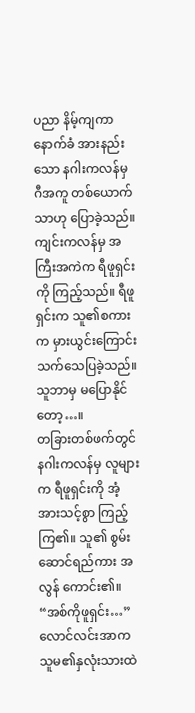ပညာ နိမ့်ကျကာ နောက်ခံ အားနည်းသော နဂါးကလန်မှ ဂီအကူ တစ်ယောက်သာဟု ပြောခဲ့သည်။ ကျင်းကလန်မှ အကြီးအကဲက ရီဖူရှင်းကို ကြည့်သည်။ ရီဖူရှင်းက သူ၏စကားက မှားယွင်းကြောင်း သက်သေပြခဲ့သည်။ သူဘာမှ မပြောနိုင်တော့…။
တခြားတစ်ဖက်တွင် နဂါးကလန်မှ လူများက ရီဖူရှင်းကို အံ့အားသင့်စွာ ကြည့်ကြ၏။ သူ၏ စွမ်းဆောင်ရည်ကား အလွန် ကောင်း၏။
“အစ်ကိုဖူရှင်း…” လောင်လင်းအာက သူမ၏နှလုံးသားထဲ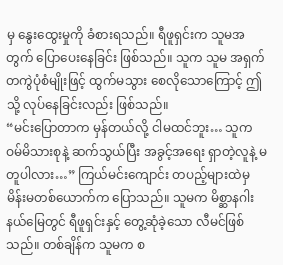မှ နွေးထွေးမှုကို ခံစားရသည်။ ရီဖူရှင်းက သူမအတွက် ပြောပေးနေခြင်း ဖြစ်သည်။ သူက သူမ အရှက်တကွဲပုံစံမျိုးဖြင့် ထွက်မသွား စေလိုသောကြောင့် ဤသို့ လုပ်နေခြင်းလည်း ဖြစ်သည်။
“မင်းပြောတာက မှန်တယ်လို့ ငါမထင်ဘူး… သူက ဝမ်မိသားစုနဲ့ ဆက်သွယ်ပြီး အခွင့်အရေး ရှာတဲ့လူနဲ့ မတူပါလား…” ကြယ်မင်းကျောင်း တပည့်များထဲမှ မိန်းမတစ်ယောက်က ပြောသည်။ သူမက မိစ္ဆာနဂါးနယ်မြေတွင် ရီဖူရှင်းနှင့် တွေ့ဆုံခဲ့သော လီမင်ဖြစ်သည်။ တစ်ချိန်က သူမက စ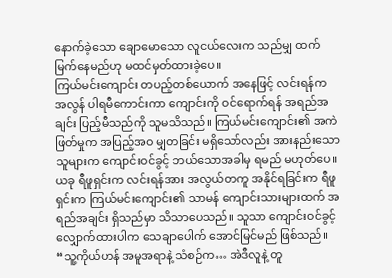နောက်ခဲ့သော ချောမောသော လူငယ်လေးက သည်မျှ ထက်မြက်နေမည်ဟု မထင်မှတ်ထားခဲ့ပေ။
ကြယ်မင်းကျောင်း တပည့်တစ်ယောက် အနေဖြင့် လင်းရန်က အလွန် ပါရမီကောင်းကာ ကျောင်းကို ဝင်ရောက်ရန် အရည်အချင်း ပြည့်မီသည်ကို သူမသိသည်။ ကြယ်မင်းကျောင်း၏ အကဲဖြတ်မှုက အပြည့်အဝ မျှတခြင်း မရှိသော်လည်း အားနည်းသော သူများက ကျောင်းဝင်ခွင့် ဘယ်သောအခါမှ ရမည် မဟုတ်ပေ။ ယခု ရီဖူရှင်းက လင်းရန်အား အလွယ်တကူ အနိုင်ရခြင်းက ရီဖူရှင်းက ကြယ်မင်းကျောင်း၏ သာမန် ကျောင်းသားများထက် အရည်အချင်း ရှိသည်မှာ သိသာပေသည်။ သူသာ ကျောင်းဝင်ခွင့် လျှောက်ထားပါက သေချာပေါက် အောင်မြင်မည် ဖြစ်သည်။
“သူ့ကိုယ်ဟန် အမူအရာနဲ့ သံစဉ်က… အဲဒီလူနဲ့ တူ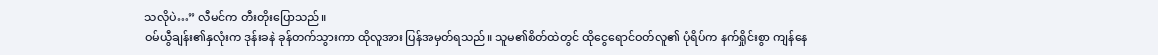သလိုပဲ…” လီမင်က တီးတိုးပြောသည်။
ဝမ်ယွီချန်း၏နှလုံးက ဒုန်းခနဲ ခုန်တက်သွားကာ ထိုလူအား ပြန်အမှတ်ရသည်။ သူမ၏စိတ်ထဲတွင် ထိုငွေရောင်ဝတ်လူ၏ ပုံရိပ်က နက်ရှိုင်းစွာ ကျန်နေ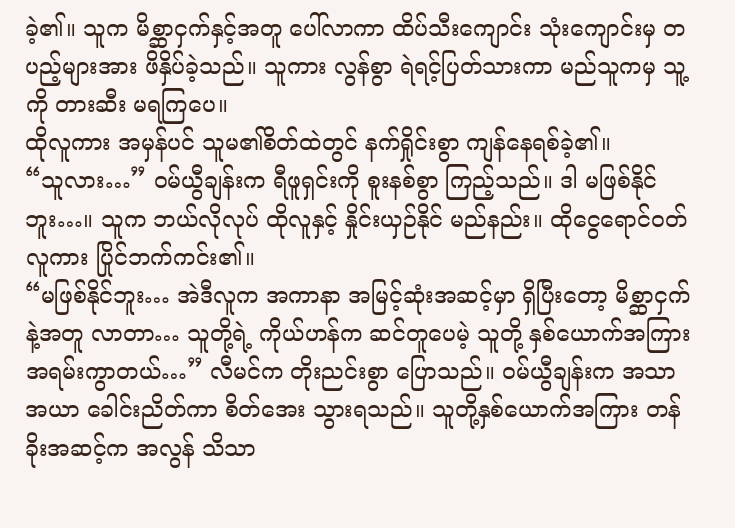ခဲ့၏။ သူက မိစ္ဆာငှက်နှင့်အတူ ပေါ်လာကာ ထိပ်သီးကျောင်း သုံးကျောင်းမှ တပည့်များအား ဖိနှိပ်ခဲ့သည်။ သူကား လွန်စွာ ရဲရင့်ပြတ်သားကာ မည်သူကမှ သူ့ကို တားဆီး မရကြပေ။
ထိုလူကား အမှန်ပင် သူမ၏စိတ်ထဲတွင် နက်ရှိုင်းစွာ ကျန်နေရစ်ခဲ့၏။
“သူလား…” ဝမ်ယွီချန်းက ရီဖူရှင်းကို စူးနစ်စွာ ကြည့်သည်။ ဒါ မဖြစ်နိုင်ဘူး…။ သူက ဘယ်လိုလုပ် ထိုလူနှင့် နှိုင်းယှဉ်နိုင် မည်နည်း။ ထိုငွေရောင်ဝတ်လူကား ပြိုင်ဘက်ကင်း၏။
“မဖြစ်နိုင်ဘူး… အဲဒီလူက အကာနာ အမြင့်ဆုံးအဆင့်မှာ ရှိပြီးတော့ မိစ္ဆာငှက်နဲ့အတူ လာတာ… သူတို့ရဲ့ ကိုယ်ဟန်က ဆင်တူပေမဲ့ သူတို့ နှစ်ယောက်အကြား အရမ်းကွာတယ်…” လီမင်က တိုးညင်းစွာ ပြောသည်။ ဝမ်ယွီချန်းက အသာအယာ ခေါင်းညိတ်ကာ စိတ်အေး သွားရသည်။ သူတို့နှစ်ယောက်အကြား တန်ခိုးအဆင့်က အလွန် သိသာ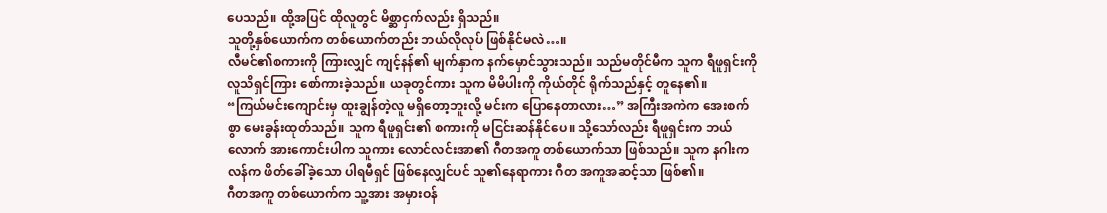ပေသည်။ ထို့အပြင် ထိုလူတွင် မိစ္ဆာငှက်လည်း ရှိသည်။
သူတို့နှစ်ယောက်က တစ်ယောက်တည်း ဘယ်လိုလုပ် ဖြစ်နိုင်မလဲ…။
လီမင်၏စကားကို ကြားလျှင် ကျင့်နန်၏ မျက်နှာက နက်မှောင်သွားသည်။ သည်မတိုင်မီက သူက ရီဖူရှင်းကို လူသိရှင်ကြား စော်ကားခဲ့သည်။ ယခုတွင်ကား သူက မိမိပါးကို ကိုယ်တိုင် ရိုက်သည်နှင့် တူနေ၏။
“ကြယ်မင်းကျောင်းမှ ထူးချွန်တဲ့လူ မရှိတော့ဘူးလို့ မင်းက ပြောနေတာလား…” အကြီးအကဲက အေးစက်စွာ မေးခွန်းထုတ်သည်။ သူက ရီဖူရှင်း၏ စကားကို မငြင်းဆန်နိုင်ပေ။ သို့သော်လည်း ရီဖူရှင်းက ဘယ်လောက် အားကောင်းပါက သူကား လောင်လင်းအာ၏ ဂီတအကူ တစ်ယောက်သာ ဖြစ်သည်။ သူက နဂါးကလန်က ဖိတ်ခေါ်ခဲ့သော ပါရမီရှင် ဖြစ်နေလျှင်ပင် သူ၏နေရာကား ဂီတ အကူအဆင့်သာ ဖြစ်၏။
ဂီတအကူ တစ်ယောက်က သူ့အား အမှားဝန်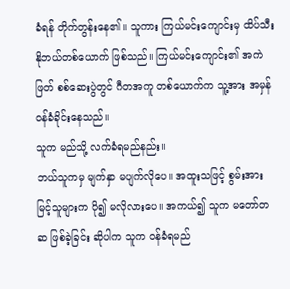ခံရန် တိုက်တွန်းနေ၏။ သူကား ကြယ်မင်းကျောင်းမှ ထိပ်သီး နိုဘယ်တစ်ယောက် ဖြစ်သည်။ ကြယ်မင်းကျောင်း၏ အကဲဖြတ် စစ်ဆေးပွဲတွင် ဂီတအကူ တစ်ယောက်က သူ့အား အမှန် ဝန်ခံခိုင်းနေသည်။
သူက မည်သို့ လက်ခံရမည်နည်း။
ဘယ်သူကမှ မျက်နှာ မပျက်လိုပေ။ အထူးသဖြင့် စွမ်းအားမြင့်သူများက ပို၍ မလိုလားပေ။ အကယ်၍ သူက မတော်တဆ ဖြစ်ခဲ့ခြင်း ဆိုပါက သူက ဝန်ခံရမည်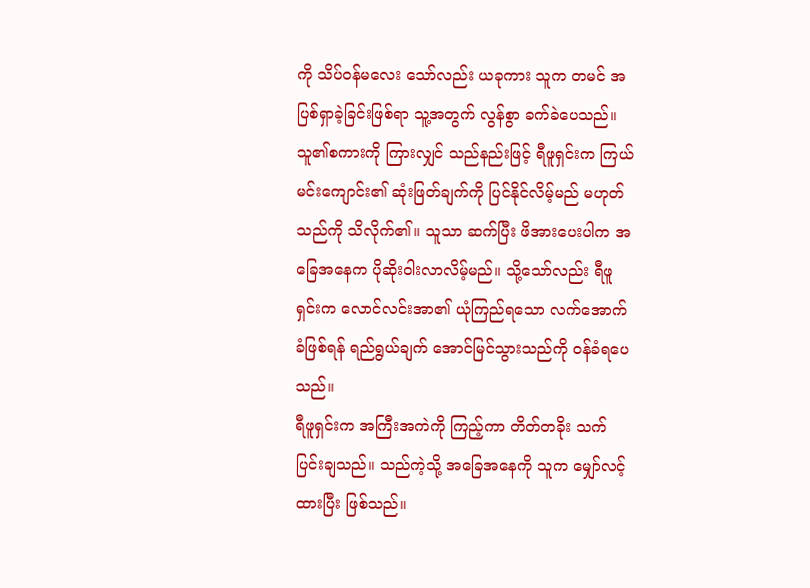ကို သိပ်ဝန်မလေး သော်လည်း ယခုကား သူက တမင် အပြစ်ရှာခဲ့ခြင်းဖြစ်ရာ သူ့အတွက် လွန်စွာ ခက်ခဲပေသည်။
သူ၏စကားကို ကြားလျှင် သည်နည်းဖြင့် ရီဖူရှင်းက ကြယ်မင်းကျောင်း၏ ဆုံးဖြတ်ချက်ကို ပြင်နိုင်လိမ့်မည် မဟုတ်သည်ကို သိလိုက်၏။ သူသာ ဆက်ပြီး ဖိအားပေးပါက အခြေအနေက ပိုဆိုးဝါးလာလိမ့်မည်။ သို့သော်လည်း ရီဖူရှင်းက လောင်လင်းအာ၏ ယုံကြည်ရသော လက်အောက်ခံဖြစ်ရန် ရည်ရွယ်ချက် အောင်မြင်သွားသည်ကို ဝန်ခံရပေသည်။
ရီဖူရှင်းက အကြီးအကဲကို ကြည့်ကာ တိတ်တခိုး သက်ပြင်းချသည်။ သည်ကဲ့သို့ အခြေအနေကို သူက မျှော်လင့်ထားပြီး ဖြစ်သည်။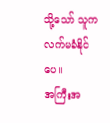သို့သော် သူက လက်မခံနိုင်ပေ။
အကြီးအ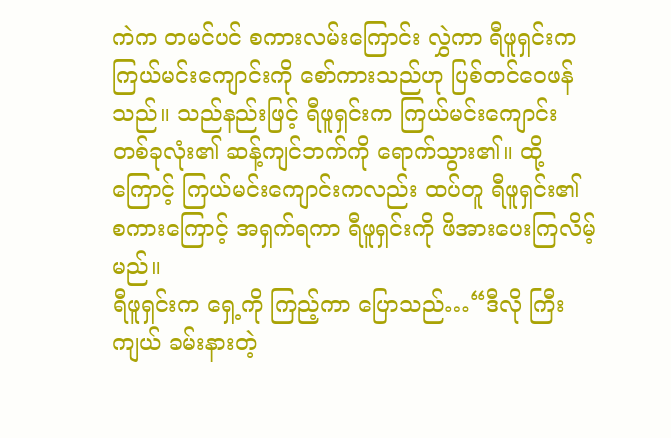ကဲက တမင်ပင် စကားလမ်းကြောင်း လွှဲကာ ရီဖူရှင်းက ကြယ်မင်းကျောင်းကို စော်ကားသည်ဟု ပြစ်တင်ဝေဖန်သည်။ သည်နည်းဖြင့် ရီဖူရှင်းက ကြယ်မင်းကျောင်း တစ်ခုလုံး၏ ဆန့်ကျင်ဘက်ကို ရောက်သွား၏။ ထို့ကြောင့် ကြယ်မင်းကျောင်းကလည်း ထပ်တူ ရီဖူရှင်း၏ စကားကြောင့် အရှက်ရကာ ရီဖူရှင်းကို ဖိအားပေးကြလိမ့်မည်။
ရီဖူရှင်းက ရှေ့ကို ကြည့်ကာ ပြောသည်…“ဒီလို ကြီးကျယ် ခမ်းနားတဲ့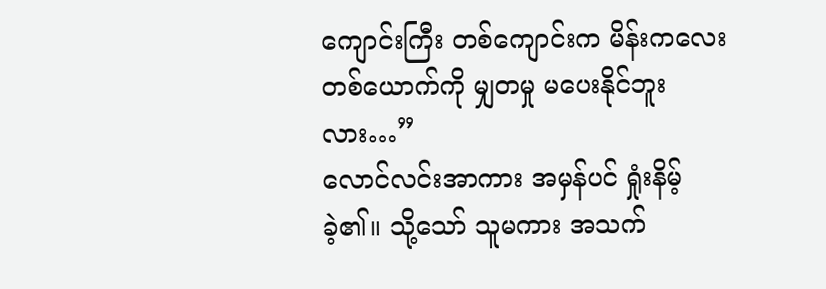ကျောင်းကြီး တစ်ကျောင်းက မိန်းကလေး တစ်ယောက်ကို မျှတမှု မပေးနိုင်ဘူးလား…”
လောင်လင်းအာကား အမှန်ပင် ရှုံးနိမ့်ခဲ့၏။ သို့သော် သူမကား အသက်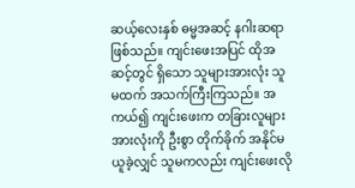ဆယ့်လေးနှစ် ဓမ္မအဆင့် နဂါးဆရာ ဖြစ်သည်။ ကျင်းဖေးအပြင် ထိုအဆင့်တွင် ရှိသော သူများအားလုံး သူမထက် အသက်ကြီးကြသည်။ အကယ်၍ ကျင်းဖေးက တခြားလူများ အားလုံးကို ဦးစွာ တိုက်ခိုက် အနိုင်မယူခဲ့လျှင် သူမကလည်း ကျင်းဖေးလို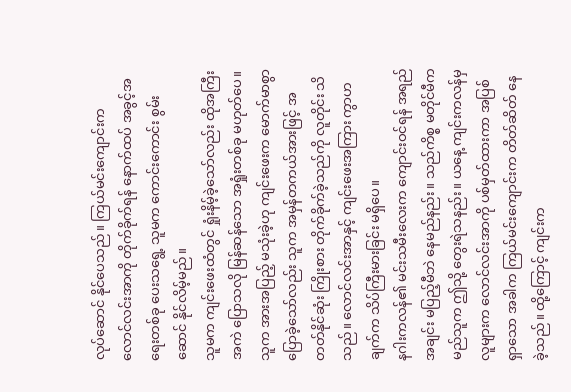လုပ်ဆောင် နိုင်ပေသည်။ ကြယ်မင်းကျောင်းက လောင်လင်းအာကို တိုက်ခိုက်ရန် နောက်ထပ် အခွင့်အရေးတစ်ခု ပေးသရွေ့ သူမက ကောင်းကောင်း စွမ်းဆောင် နိုင်လိမ့်မည်။
သူမက ကျင်းဖေးထံတွင် ရှုံးနိမ့်ခဲ့သော်လည်း ထိုအကြီးအကဲ ပြောသလို မြန်ဆန်သော အရှုံးတစ်ခု မဟုတ်ပေ။
သူက အားအပြည့် မသုံးခဲ့ဟု ကျင်းဖေးက မောက်မာစွာ ပြောခဲ့သော်လည်း သူက အမှန်တကယ်အားဖြင့် အတတ်နိုင်ဆုံး ကြိုးစား တိုက်ခိုက်ခဲ့သည်ကို လူတိုင်း သိသည်။ လောင်လင်းအာနှင့် ကျင်းဖေးအကြား ကွာဟချက်က သိပ်ကြီးမားခြင်း မရှိပေ။
နဂါးကလန်၏ မင်းသမီးလေးက ကျောင်းဝင်ရန် အရည်အချင်း မပြည့်မီဘဲ နေမည်နည်း။ သည်ကိစ္စ မတိုင်မီက မည်သူက ဤသို့ တွေးရဲသနည်း။ ယနေ့ ကျင်းကလန်မှ လူများက လောင်လင်းအာကို ပစ်မှတ်ထားကာ အပြစ်ရှာသော အခါက ကြယ်မင်းကျောင်းက တိတ်ဆိတ် နေခဲ့သည်။ ထို့ကြောင့် ကျင်းက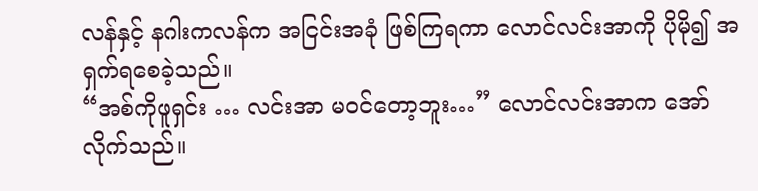လန်နှင့် နဂါးကလန်က အငြင်းအခုံ ဖြစ်ကြရကာ လောင်လင်းအာကို ပိုမို၍ အရှက်ရစေခဲ့သည်။
“အစ်ကိုဖူရှင်း … လင်းအာ မဝင်တော့ဘူး…” လောင်လင်းအာက အော်လိုက်သည်။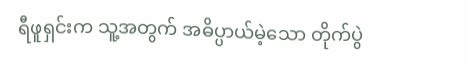ရီဖူရှင်းက သူ့အတွက် အဓိပ္ပာယ်မဲ့သော တိုက်ပွဲ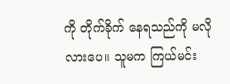ကို တိုက်ခိုက် နေရသည်ကို မလိုလားပေ။ သူမက ကြယ်မင်း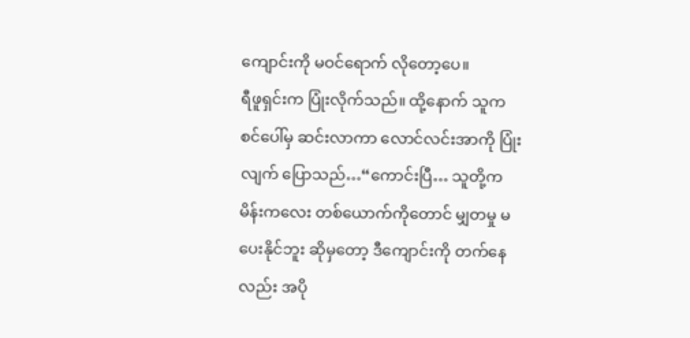ကျောင်းကို မဝင်ရောက် လိုတော့ပေ။
ရီဖူရှင်းက ပြုံးလိုက်သည်။ ထို့နောက် သူက စင်ပေါ်မှ ဆင်းလာကာ လောင်လင်းအာကို ပြုံးလျက် ပြောသည်…“ကောင်းပြီ… သူတို့က မိန်းကလေး တစ်ယောက်ကိုတောင် မျှတမှု မပေးနိုင်ဘူး ဆိုမှတော့ ဒီကျောင်းကို တက်နေလည်း အပို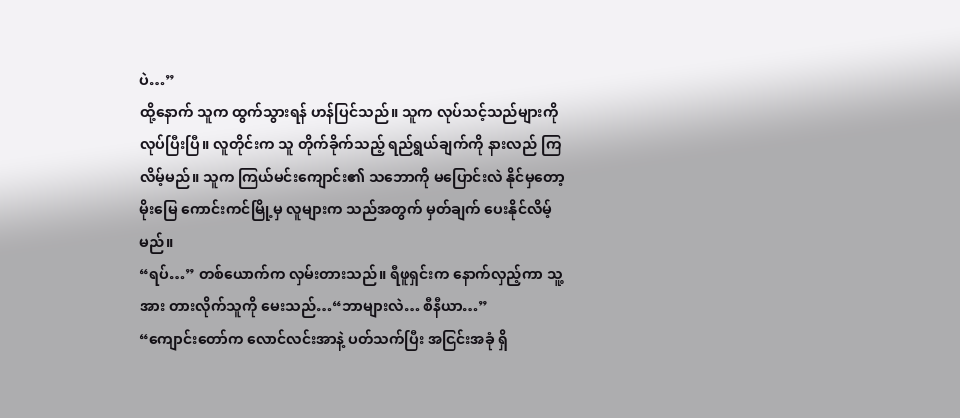ပဲ…”
ထို့နောက် သူက ထွက်သွားရန် ဟန်ပြင်သည်။ သူက လုပ်သင့်သည်များကို လုပ်ပြီးပြီ။ လူတိုင်းက သူ တိုက်ခိုက်သည့် ရည်ရွယ်ချက်ကို နားလည် ကြလိမ့်မည်။ သူက ကြယ်မင်းကျောင်း၏ သဘောကို မပြောင်းလဲ နိုင်မှတော့ မိုးမြေ ကောင်းကင်မြို့မှ လူများက သည်အတွက် မှတ်ချက် ပေးနိုင်လိမ့်မည်။
“ရပ်…” တစ်ယောက်က လှမ်းတားသည်။ ရီဖူရှင်းက နောက်လှည့်ကာ သူ့အား တားလိုက်သူကို မေးသည်…“ဘာများလဲ… စီနီယာ…”
“ကျောင်းတော်က လောင်လင်းအာနဲ့ ပတ်သက်ပြီး အငြင်းအခုံ ရှိ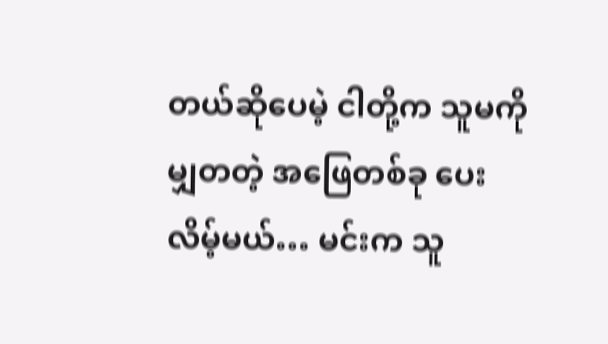တယ်ဆိုပေမဲ့ ငါတို့က သူမကို မျှတတဲ့ အဖြေတစ်ခု ပေးလိမ့်မယ်… မင်းက သူ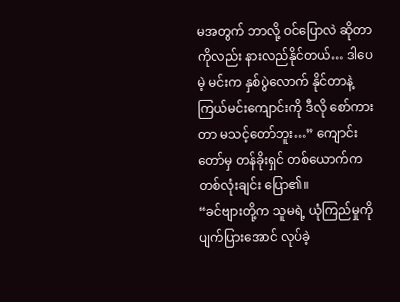မအတွက် ဘာလို့ ဝင်ပြောလဲ ဆိုတာကိုလည်း နားလည်နိုင်တယ်… ဒါပေမဲ့ မင်းက နှစ်ပွဲလောက် နိုင်တာနဲ့ ကြယ်မင်းကျောင်းကို ဒီလို စော်ကားတာ မသင့်တော်ဘူး…” ကျောင်းတော်မှ တန်ခိုးရှင် တစ်ယောက်က တစ်လုံးချင်း ပြော၏။
“ခင်ဗျားတို့က သူမရဲ့ ယုံကြည်မှုကို ပျက်ပြားအောင် လုပ်ခဲ့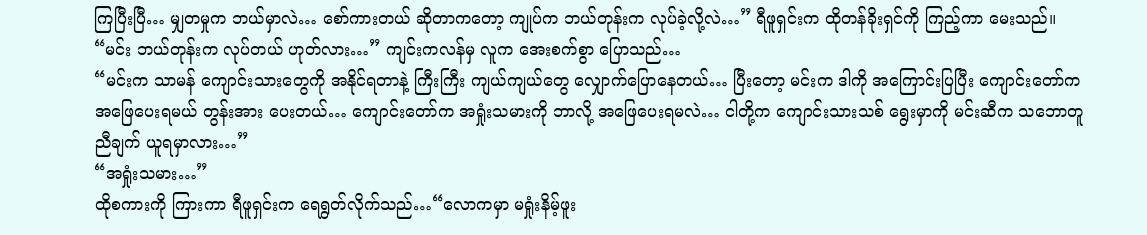ကြပြီးပြီ… မျှတမှုက ဘယ်မှာလဲ… စော်ကားတယ် ဆိုတာကတော့ ကျုပ်က ဘယ်တုန်းက လုပ်ခဲ့လို့လဲ…” ရီဖူရှင်းက ထိုတန်ခိုးရှင်ကို ကြည့်ကာ မေးသည်။
“မင်း ဘယ်တုန်းက လုပ်တယ် ဟုတ်လား…” ကျင်းကလန်မှ လူက အေးစက်စွာ ပြောသည်…
“မင်းက သာမန် ကျောင်းသားတွေကို အနိုင်ရတာနဲ့ ကြီးကြီး ကျယ်ကျယ်တွေ လျှောက်ပြောနေတယ်… ပြီးတော့ မင်းက ဒါကို အကြောင်းပြပြီး ကျောင်းတော်က အဖြေပေးရမယ် တွန်းအား ပေးတယ်… ကျောင်းတော်က အရှုံးသမားကို ဘာလို့ အဖြေပေးရမလဲ… ငါတို့က ကျောင်းသားသစ် ရွေးမှာကို မင်းဆီက သဘောတူညီချက် ယူရမှာလား…”
“အရှုံးသမား…”
ထိုစကားကို ကြားကာ ရီဖူရှင်းက ရေရွတ်လိုက်သည်…“လောကမှာ မရှုံးနိမ့်ဖူး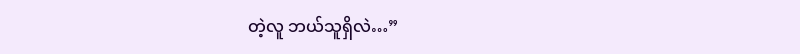တဲ့လူ ဘယ်သူရှိလဲ…”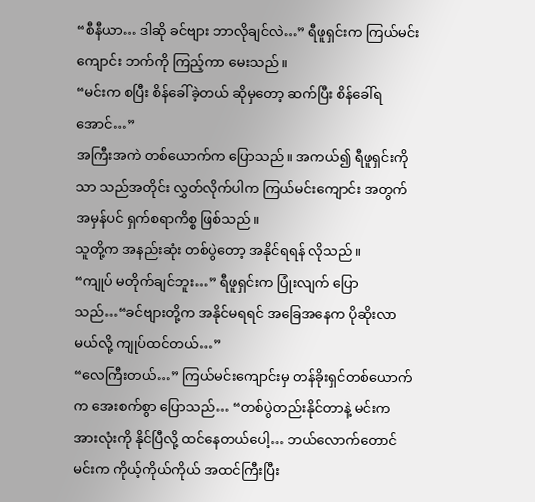“စီနီယာ… ဒါဆို ခင်ဗျား ဘာလိုချင်လဲ…” ရီဖူရှင်းက ကြယ်မင်းကျောင်း ဘက်ကို ကြည့်ကာ မေးသည်။
“မင်းက စပြီး စိန်ခေါ်ခဲ့တယ် ဆိုမှတော့ ဆက်ပြီး စိန်ခေါ်ရအောင်…”
အကြီးအကဲ တစ်ယောက်က ပြောသည်။ အကယ်၍ ရီဖူရှင်းကိုသာ သည်အတိုင်း လွှတ်လိုက်ပါက ကြယ်မင်းကျောင်း အတွက် အမှန်ပင် ရှက်စရာကိစ္စ ဖြစ်သည်။
သူတို့က အနည်းဆုံး တစ်ပွဲတော့ အနိုင်ရရန် လိုသည်။
“ကျုပ် မတိုက်ချင်ဘူး…” ရီဖူရှင်းက ပြုံးလျက် ပြောသည်…“ခင်ဗျားတို့က အနိုင်မရရင် အခြေအနေက ပိုဆိုးလာမယ်လို့ ကျုပ်ထင်တယ်…”
“လေကြီးတယ်…” ကြယ်မင်းကျောင်းမှ တန်ခိုးရှင်တစ်ယောက်က အေးစက်စွာ ပြောသည်… “တစ်ပွဲတည်းနိုင်တာနဲ့ မင်းက အားလုံးကို နိုင်ပြီလို့ ထင်နေတယ်ပေါ့… ဘယ်လောက်တောင် မင်းက ကိုယ့်ကိုယ်ကိုယ် အထင်ကြီးပြီး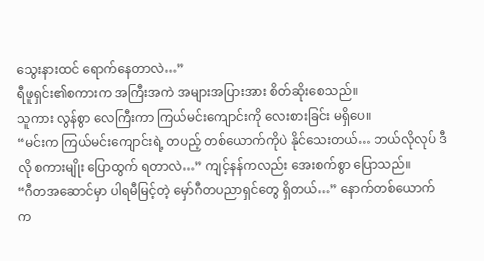သွေးနားထင် ရောက်နေတာလဲ…”
ရီဖူရှင်း၏စကားက အကြီးအကဲ အများအပြားအား စိတ်ဆိုးစေသည်။
သူကား လွန်စွာ လေကြီးကာ ကြယ်မင်းကျောင်းကို လေးစားခြင်း မရှိပေ။
“မင်းက ကြယ်မင်းကျောင်းရဲ့ တပည့် တစ်ယောက်ကိုပဲ နိုင်သေးတယ်… ဘယ်လိုလုပ် ဒီလို စကားမျိုး ပြောထွက် ရတာလဲ…” ကျင့်နန်ကလည်း အေးစက်စွာ ပြောသည်။
“ဂီတအဆောင်မှာ ပါရမီမြင့်တဲ့ မှော်ဂီတပညာရှင်တွေ ရှိတယ်…” နောက်တစ်ယောက်က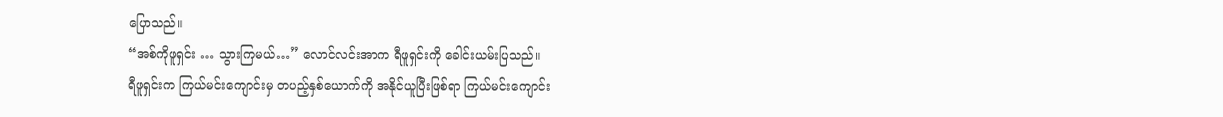ပြောသည်။
“အစ်ကိုဖူရှင်း … သွားကြမယ်…” လောင်လင်းအာက ရီဖူရှင်းကို ခေါင်းယမ်းပြသည်။
ရီဖူရှင်းက ကြယ်မင်းကျောင်းမှ တပည့်နှစ်ယောက်ကို အနိုင်ယူပြီးဖြစ်ရာ ကြယ်မင်းကျောင်း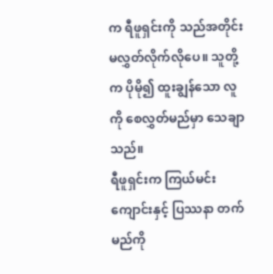က ရီဖူရှင်းကို သည်အတိုင်း မလွှတ်လိုက်လိုပေ။ သူတို့က ပိုမို၍ ထူးချွန်သော လူကို စေလွှတ်မည်မှာ သေချာသည်။
ရီဖူရှင်းက ကြယ်မင်းကျောင်းနှင့် ပြဿနာ တက်မည်ကို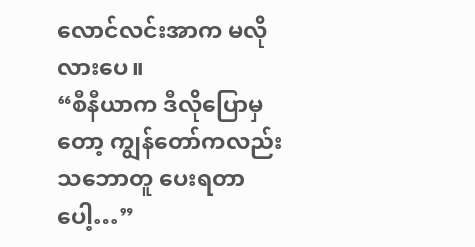လောင်လင်းအာက မလိုလားပေ။
“စီနီယာက ဒီလိုပြောမှတော့ ကျွန်တော်ကလည်း သဘောတူ ပေးရတာပေါ့…”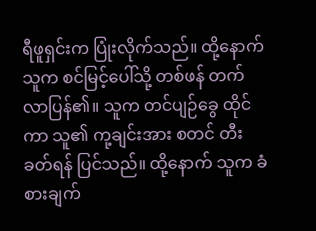ရီဖူရှင်းက ပြုံးလိုက်သည်။ ထို့နောက် သူက စင်မြင့်ပေါ်သို့ တစ်ဖန် တက်လာပြန်၏။ သူက တင်ပျဉ်ခွေ ထိုင်ကာ သူ၏ ကု့ချင်းအား စတင် တီးခတ်ရန် ပြင်သည်။ ထို့နောက် သူက ခံစားချက်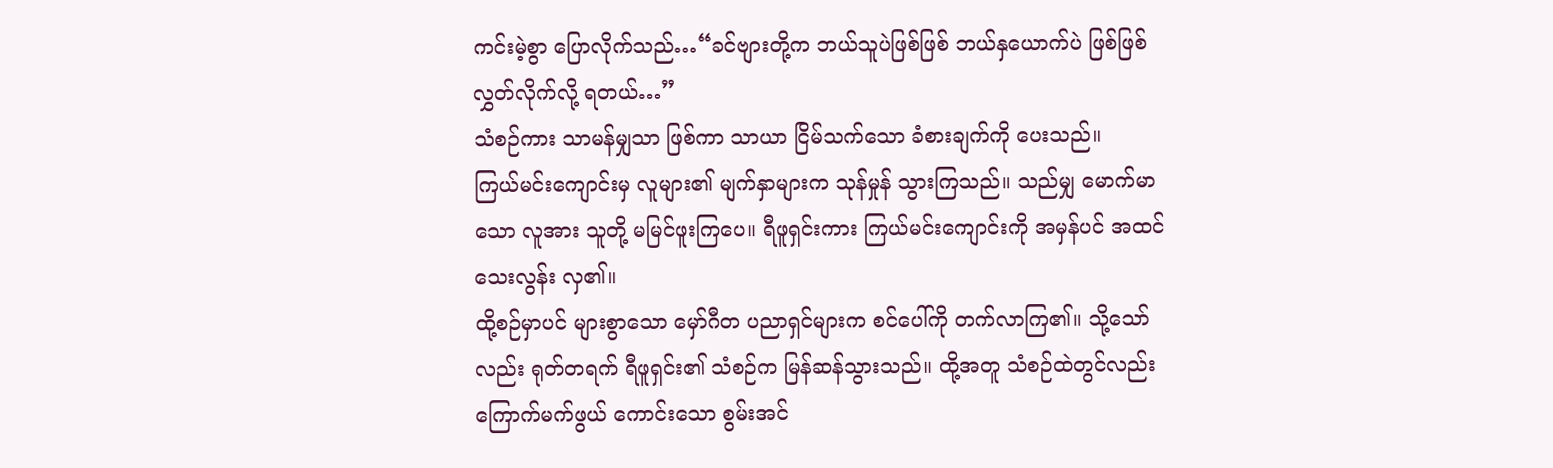ကင်းမဲ့စွာ ပြောလိုက်သည်…“ခင်ဗျားတို့က ဘယ်သူပဲဖြစ်ဖြစ် ဘယ်နှယောက်ပဲ ဖြစ်ဖြစ် လွှတ်လိုက်လို့ ရတယ်…”
သံစဉ်ကား သာမန်မျှသာ ဖြစ်ကာ သာယာ ငြိမ်သက်သော ခံစားချက်ကို ပေးသည်။
ကြယ်မင်းကျောင်းမှ လူများ၏ မျက်နှာများက သုန်မှုန် သွားကြသည်။ သည်မျှ မောက်မာသော လူအား သူတို့ မမြင်ဖူးကြပေ။ ရီဖူရှင်းကား ကြယ်မင်းကျောင်းကို အမှန်ပင် အထင်သေးလွန်း လှ၏။
ထို့စဉ်မှာပင် များစွာသော မှော်ဂီတ ပညာရှင်များက စင်ပေါ်ကို တက်လာကြ၏။ သို့သော်လည်း ရုတ်တရက် ရီဖူရှင်း၏ သံစဉ်က မြန်ဆန်သွားသည်။ ထို့အတူ သံစဉ်ထဲတွင်လည်း ကြောက်မက်ဖွယ် ကောင်းသော စွမ်းအင်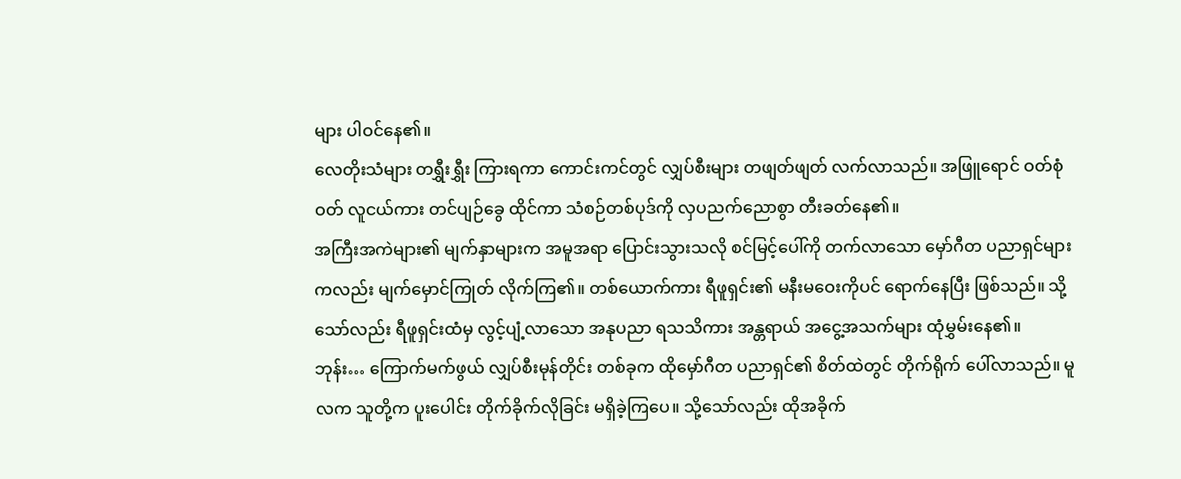များ ပါဝင်နေ၏။
လေတိုးသံများ တရွှီးရွှီး ကြားရကာ ကောင်းကင်တွင် လျှပ်စီးများ တဖျတ်ဖျတ် လက်လာသည်။ အဖြူရောင် ဝတ်စုံဝတ် လူငယ်ကား တင်ပျဉ်ခွေ ထိုင်ကာ သံစဉ်တစ်ပုဒ်ကို လှပညက်ညောစွာ တီးခတ်နေ၏။
အကြီးအကဲများ၏ မျက်နှာများက အမူအရာ ပြောင်းသွားသလို စင်မြင့်ပေါ်ကို တက်လာသော မှော်ဂီတ ပညာရှင်များ ကလည်း မျက်မှောင်ကြုတ် လိုက်ကြ၏။ တစ်ယောက်ကား ရီဖူရှင်း၏ မနီးမဝေးကိုပင် ရောက်နေပြီး ဖြစ်သည်။ သို့သော်လည်း ရီဖူရှင်းထံမှ လွင့်ပျံ့လာသော အနုပညာ ရသသိကား အန္တရာယ် အငွေ့အသက်များ ထုံမွှမ်းနေ၏။
ဘုန်း… ကြောက်မက်ဖွယ် လျှပ်စီးမုန်တိုင်း တစ်ခုက ထိုမှော်ဂီတ ပညာရှင်၏ စိတ်ထဲတွင် တိုက်ရိုက် ပေါ်လာသည်။ မူလက သူတို့က ပူးပေါင်း တိုက်ခိုက်လိုခြင်း မရှိခဲ့ကြပေ။ သို့သော်လည်း ထိုအခိုက်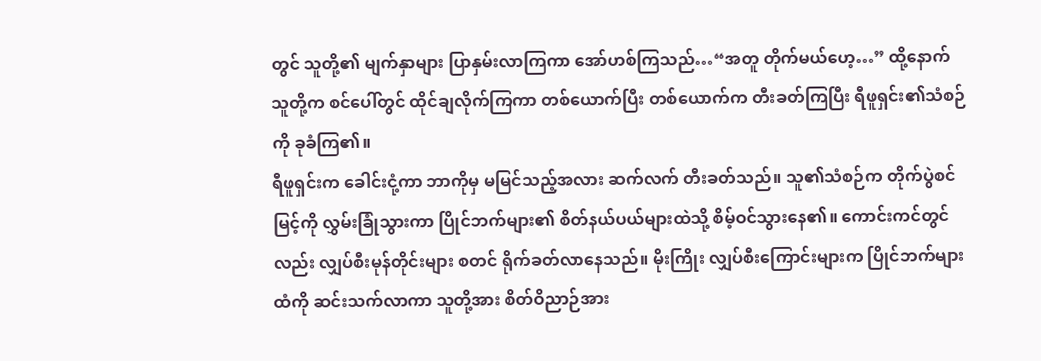တွင် သူတို့၏ မျက်နှာများ ပြာနှမ်းလာကြကာ အော်ဟစ်ကြသည်…“အတူ တိုက်မယ်ဟေ့…” ထို့နောက် သူတို့က စင်ပေါ်တွင် ထိုင်ချလိုက်ကြကာ တစ်ယောက်ပြီး တစ်ယောက်က တီးခတ်ကြပြီး ရီဖူရှင်း၏သံစဉ်ကို ခုခံကြ၏။
ရီဖူရှင်းက ခေါင်းငုံ့ကာ ဘာကိုမှ မမြင်သည့်အလား ဆက်လက် တီးခတ်သည်။ သူ၏သံစဉ်က တိုက်ပွဲစင်မြင့်ကို လွှမ်းခြုံသွားကာ ပြိုင်ဘက်များ၏ စိတ်နယ်ပယ်များထဲသို့ စိမ့်ဝင်သွားနေ၏။ ကောင်းကင်တွင်လည်း လျှပ်စီးမုန်တိုင်းများ စတင် ရိုက်ခတ်လာနေသည်။ မိုးကြိုး လျှပ်စီးကြောင်းများက ပြိုင်ဘက်များထံကို ဆင်းသက်လာကာ သူတို့အား စိတ်ဝိညာဉ်အား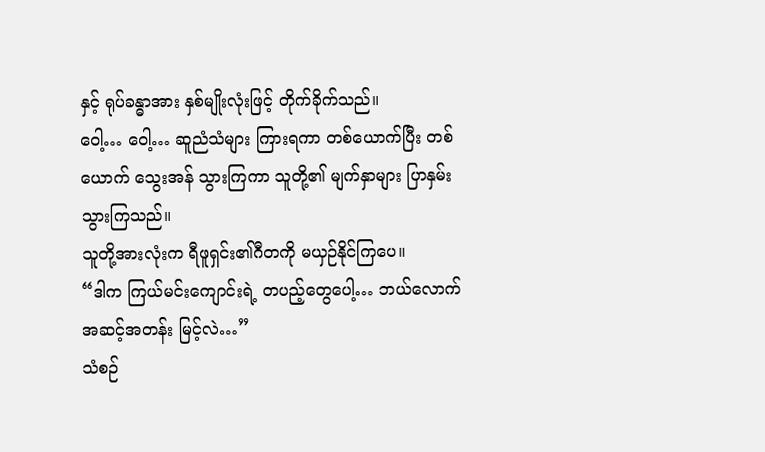နှင့် ရုပ်ခန္ဓာအား နှစ်မျိုးလုံးဖြင့် တိုက်ခိုက်သည်။
ဝေါ့… ဝေါ့… ဆူညံသံများ ကြားရကာ တစ်ယောက်ပြီး တစ်ယောက် သွေးအန် သွားကြကာ သူတို့၏ မျက်နှာများ ပြာနှမ်း သွားကြသည်။
သူတို့အားလုံးက ရီဖူရှင်း၏ဂီတကို မယှဉ်နိုင်ကြပေ။
“ဒါက ကြယ်မင်းကျောင်းရဲ့ တပည့်တွေပေါ့… ဘယ်လောက် အဆင့်အတန်း မြင့်လဲ…”
သံစဉ်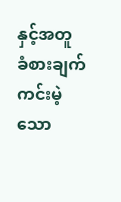နှင့်အတူ ခံစားချက် ကင်းမဲ့သော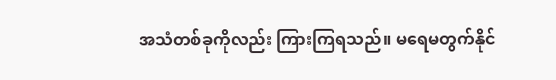အသံတစ်ခုကိုလည်း ကြားကြရသည်။ မရေမတွက်နိုင်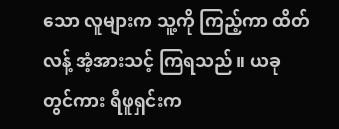သော လူများက သူ့ကို ကြည့်ကာ ထိတ်လန့် အံ့အားသင့် ကြရသည်။ ယခုတွင်ကား ရီဖူရှင်းက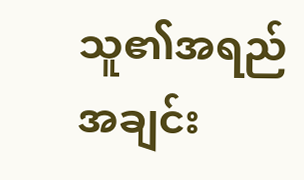သူ၏အရည်အချင်း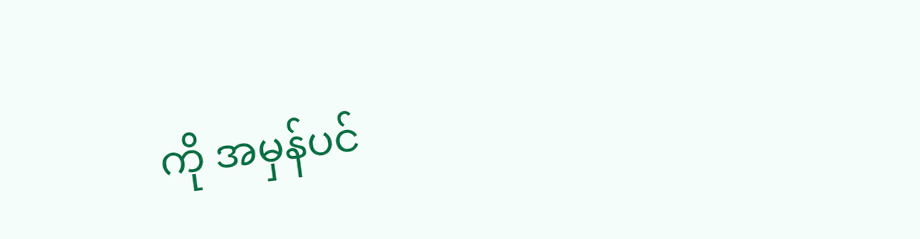ကို အမှန်ပင်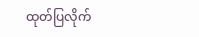ထုတ်ပြလိုက်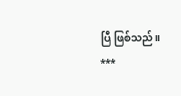ပြီ ဖြစ်သည်။
***